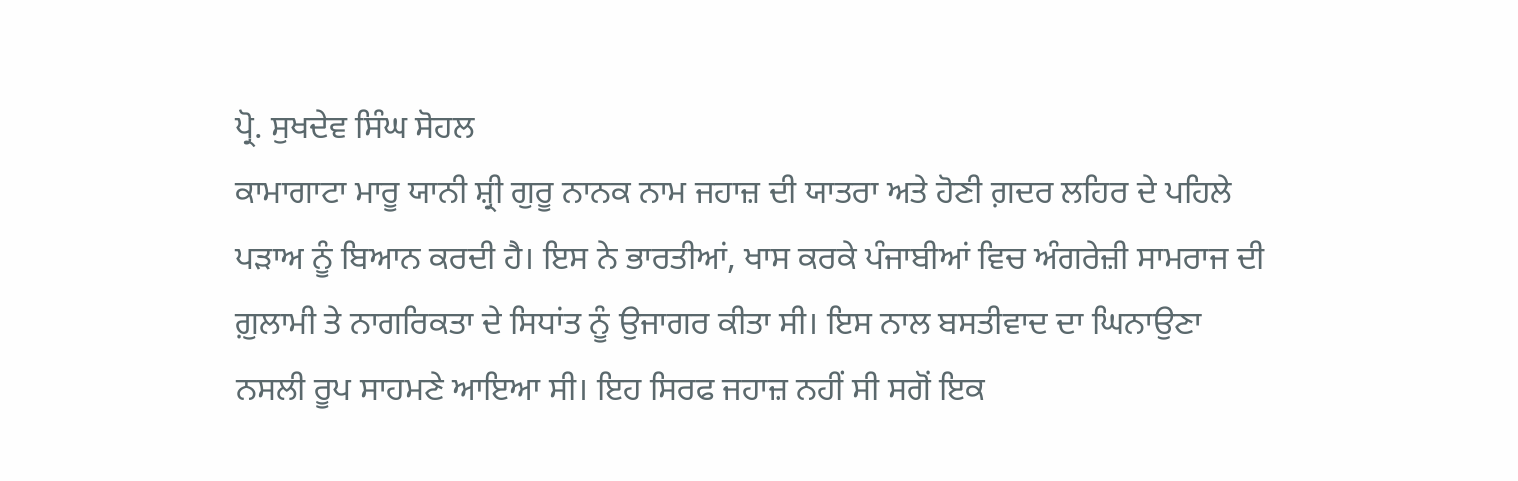ਪ੍ਰੋ. ਸੁਖਦੇਵ ਸਿੰਘ ਸੋਹਲ
ਕਾਮਾਗਾਟਾ ਮਾਰੂ ਯਾਨੀ ਸ਼੍ਰੀ ਗੁਰੂ ਨਾਨਕ ਨਾਮ ਜਹਾਜ਼ ਦੀ ਯਾਤਰਾ ਅਤੇ ਹੋਣੀ ਗ਼ਦਰ ਲਹਿਰ ਦੇ ਪਹਿਲੇ ਪੜਾਅ ਨੂੰ ਬਿਆਨ ਕਰਦੀ ਹੈ। ਇਸ ਨੇ ਭਾਰਤੀਆਂ, ਖਾਸ ਕਰਕੇ ਪੰਜਾਬੀਆਂ ਵਿਚ ਅੰਗਰੇਜ਼ੀ ਸਾਮਰਾਜ ਦੀ ਗ਼ੁਲਾਮੀ ਤੇ ਨਾਗਰਿਕਤਾ ਦੇ ਸਿਧਾਂਤ ਨੂੰ ਉਜਾਗਰ ਕੀਤਾ ਸੀ। ਇਸ ਨਾਲ ਬਸਤੀਵਾਦ ਦਾ ਘਿਨਾਉਣਾ ਨਸਲੀ ਰੂਪ ਸਾਹਮਣੇ ਆਇਆ ਸੀ। ਇਹ ਸਿਰਫ ਜਹਾਜ਼ ਨਹੀਂ ਸੀ ਸਗੋਂ ਇਕ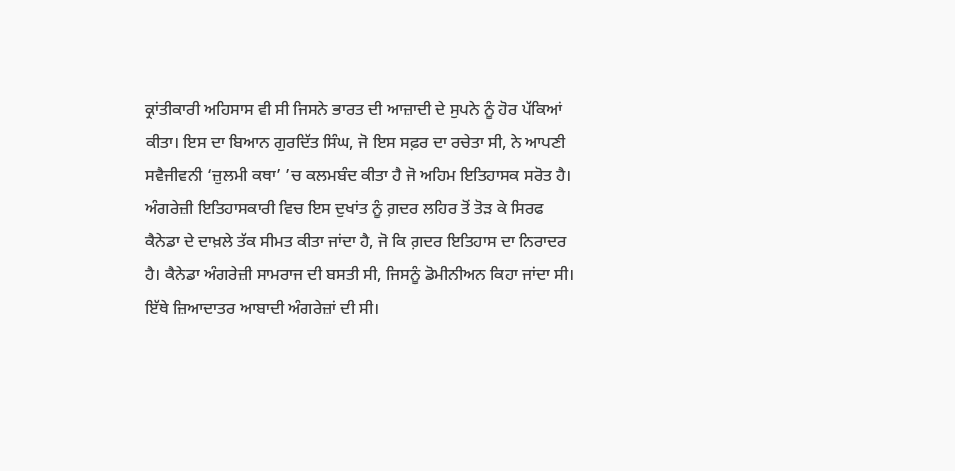ਕ੍ਰਾਂਤੀਕਾਰੀ ਅਹਿਸਾਸ ਵੀ ਸੀ ਜਿਸਨੇ ਭਾਰਤ ਦੀ ਆਜ਼ਾਦੀ ਦੇ ਸੁਪਨੇ ਨੂੰ ਹੋਰ ਪੱਕਿਆਂ ਕੀਤਾ। ਇਸ ਦਾ ਬਿਆਨ ਗੁਰਦਿੱਤ ਸਿੰਘ, ਜੋ ਇਸ ਸਫ਼ਰ ਦਾ ਰਚੇਤਾ ਸੀ, ਨੇ ਆਪਣੀ ਸਵੈਜੀਵਨੀ ‘ਜ਼ੁਲਮੀ ਕਥਾ’ ’ਚ ਕਲਮਬੰਦ ਕੀਤਾ ਹੈ ਜੋ ਅਹਿਮ ਇਤਿਹਾਸਕ ਸਰੋਤ ਹੈ। ਅੰਗਰੇਜ਼ੀ ਇਤਿਹਾਸਕਾਰੀ ਵਿਚ ਇਸ ਦੁਖਾਂਤ ਨੂੰ ਗ਼ਦਰ ਲਹਿਰ ਤੋਂ ਤੋੜ ਕੇ ਸਿਰਫ ਕੈਨੇਡਾ ਦੇ ਦਾਖ਼ਲੇ ਤੱਕ ਸੀਮਤ ਕੀਤਾ ਜਾਂਦਾ ਹੈ, ਜੋ ਕਿ ਗ਼ਦਰ ਇਤਿਹਾਸ ਦਾ ਨਿਰਾਦਰ ਹੈ। ਕੈਨੇਡਾ ਅੰਗਰੇਜ਼ੀ ਸਾਮਰਾਜ ਦੀ ਬਸਤੀ ਸੀ, ਜਿਸਨੂੰ ਡੋਮੀਨੀਅਨ ਕਿਹਾ ਜਾਂਦਾ ਸੀ। ਇੱਥੇ ਜ਼ਿਆਦਾਤਰ ਆਬਾਦੀ ਅੰਗਰੇਜ਼ਾਂ ਦੀ ਸੀ।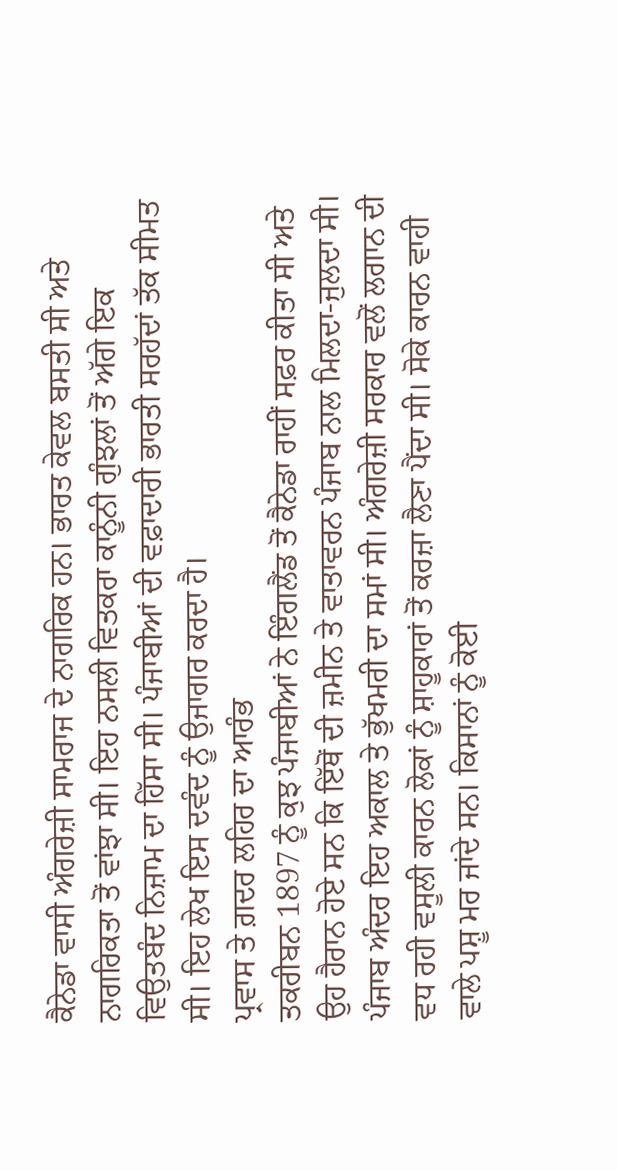ਕੈਨੇਡਾ ਵਾਸੀ ਅੰਗਰੇਜ਼ੀ ਸਾਮਰਾਜ ਦੇ ਨਾਗਰਿਕ ਹਨ। ਭਾਰਤ ਕੇਵਲ ਬਸਤੀ ਸੀ ਅਤੇ ਨਾਗਰਿਕਤਾ ਤੋਂ ਵਾਂਝਾ ਸੀ। ਇਹ ਨਸਲੀ ਵਿਤਕਰਾ ਕਾਨੂੰਨੀ ਗੁੰਝਲਾਂ ਤੋਂ ਅੱਗੇ ਇਕ ਵਿਉਤਬੰਦ ਨਿਜ਼ਾਮ ਦਾ ਹਿੱਸਾ ਸੀ। ਪੰਜਾਬੀਆਂ ਦੀ ਵਫ਼ਾਦਾਰੀ ਭਾਰਤੀ ਸਰਹੱਦਾਂ ਤੱਕ ਸੀਮਤ ਸੀ। ਇਹ ਲੇਖ ਇਸ ਦਵੰਦ ਨੂੰ ਉਜਾਗਰ ਕਰਦਾ ਹੈ।
ਪ੍ਰਵਾਸ ਤੇ ਗ਼ਦਰ ਲਹਿਰ ਦਾ ਆਰੰਭ
ਤਕਰੀਬਨ 1897 ਨੂੰ ਕੁਝ ਪੰਜਾਬੀਆਂ ਨੇ ਇੰਗਲੈਂਡ ਤੋਂ ਕੈਨੇਡਾ ਰਾਹੀਂ ਸਫ਼ਰ ਕੀਤਾ ਸੀ ਅਤੇ ਉਹ ਹੈਰਾਨ ਹੋਏ ਸਨ ਕਿ ਇੱਥੋਂ ਦੀ ਜ਼ਮੀਨ ਤੇ ਵਾਤਾਵਰਨ ਪੰਜਾਬ ਨਾਲ ਮਿਲਦਾ-ਜੁਲਦਾ ਸੀ। ਪੰਜਾਬ ਅੰਦਰ ਇਹ ਅਕਾਲ ਤੇ ਭੁੱਖਮਰੀ ਦਾ ਸਮਾਂ ਸੀ। ਅੰਗਰੇਜ਼ੀ ਸਰਕਾਰ ਵਲੋਂ ਲਗਾਨ ਦੀ ਵਧ ਰਹੀ ਵਸੂਲੀ ਕਾਰਨ ਲੋਕਾਂ ਨੂੰ ਸ਼ਾਹੂਕਾਰਾਂ ਤੋਂ ਕਰਜ਼ਾ ਲੈਣਾ ਪੈਂਦਾ ਸੀ। ਸੋਕੇ ਕਾਰਨ ਵਾਹੀ ਵਾਲੇ ਪਸ਼ੂ ਮਰ ਜਾਂਦੇ ਸਨ। ਕਿਸਾਨਾਂ ਨੂੰ ਕੋਈ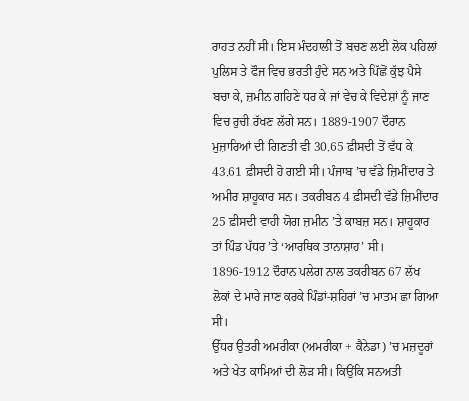ਰਾਹਤ ਨਹੀਂ ਸੀ। ਇਸ ਮੰਦਹਾਲੀ ਤੋਂ ਬਚਣ ਲਈ ਲੋਕ ਪਹਿਲਾਂ ਪੁਲਿਸ ਤੇ ਫੌਜ ਵਿਚ ਭਰਤੀ ਹੁੰਦੇ ਸਨ ਅਤੇ ਪਿੱਛੋਂ ਕੁੱਝ ਪੈਸੇ ਬਚਾ ਕੇ, ਜ਼ਮੀਨ ਗਹਿਣੇ ਧਰ ਕੇ ਜਾਂ ਵੇਚ ਕੇ ਵਿਦੇਸ਼ਾਂ ਨੂੰ ਜਾਣ ਵਿਚ ਰੁਚੀ ਰੱਖਣ ਲੱਗੇ ਸਨ। 1889-1907 ਦੌਰਾਨ ਮੁਜ਼ਾਰਿਆਂ ਦੀ ਗਿਣਤੀ ਵੀ 30.65 ਫ਼ੀਸਦੀ ਤੋਂ ਵੱਧ ਕੇ 43.61 ਫ਼ੀਸਦੀ ਹੋ ਗਈ ਸੀ। ਪੰਜਾਬ ’ਚ ਵੱਡੇ ਜ਼ਿਮੀਂਦਾਰ ਤੇ ਅਮੀਰ ਸ਼ਾਹੂਕਾਰ ਸਨ। ਤਕਰੀਬਨ 4 ਫ਼ੀਸਦੀ ਵੱਡੇ ਜ਼ਿਮੀਂਦਾਰ 25 ਫ਼ੀਸਦੀ ਵਾਹੀ ਯੋਗ ਜ਼ਮੀਨ ’ਤੇ ਕਾਬਜ਼ ਸਨ। ਸ਼ਾਹੂਕਾਰ ਤਾਂ ਪਿੰਡ ਪੱਧਰ ’ਤੇ ‘ਆਰਥਿਕ ਤਾਨਾਸ਼ਾਹ’ ਸੀ। 1896-1912 ਦੌਰਾਨ ਪਲੇਗ ਨਾਲ ਤਕਰੀਬਨ 67 ਲੱਖ ਲੋਕਾਂ ਦੇ ਮਾਰੇ ਜਾਣ ਕਰਕੇ ਪਿੰਡਾਂ-ਸ਼ਹਿਰਾਂ ’ਚ ਮਾਤਮ ਛਾ ਗਿਆ ਸੀ।
ਉੱਧਰ ਉਤਰੀ ਅਮਰੀਕਾ (ਅਮਰੀਕਾ + ਕੈਨੇਡਾ) ’ਚ ਮਜ਼ਦੂਰਾਂ ਅਤੇ ਖੇਤ ਕਾਮਿਆਂ ਦੀ ਲੋੜ ਸੀ। ਕਿਉਂਕਿ ਸਨਅਤੀ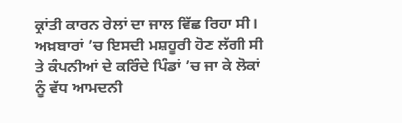ਕ੍ਰਾਂਤੀ ਕਾਰਨ ਰੇਲਾਂ ਦਾ ਜਾਲ ਵਿੱਛ ਰਿਹਾ ਸੀ। ਅਖ਼ਬਾਰਾਂ ’ਚ ਇਸਦੀ ਮਸ਼ਹੂਰੀ ਹੋਣ ਲੱਗੀ ਸੀ ਤੇ ਕੰਪਨੀਆਂ ਦੇ ਕਰਿੰਦੇ ਪਿੰਡਾਂ ’ਚ ਜਾ ਕੇ ਲੋਕਾਂ ਨੂੰ ਵੱਧ ਆਮਦਨੀ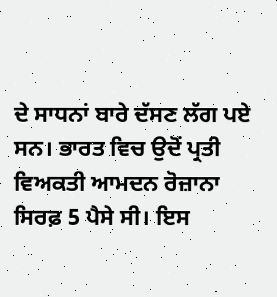ਦੇ ਸਾਧਨਾਂ ਬਾਰੇ ਦੱਸਣ ਲੱਗ ਪਏ ਸਨ। ਭਾਰਤ ਵਿਚ ਉਦੋਂ ਪ੍ਰਤੀ ਵਿਅਕਤੀ ਆਮਦਨ ਰੋਜ਼ਾਨਾ ਸਿਰਫ਼ 5 ਪੈਸੇ ਸੀ। ਇਸ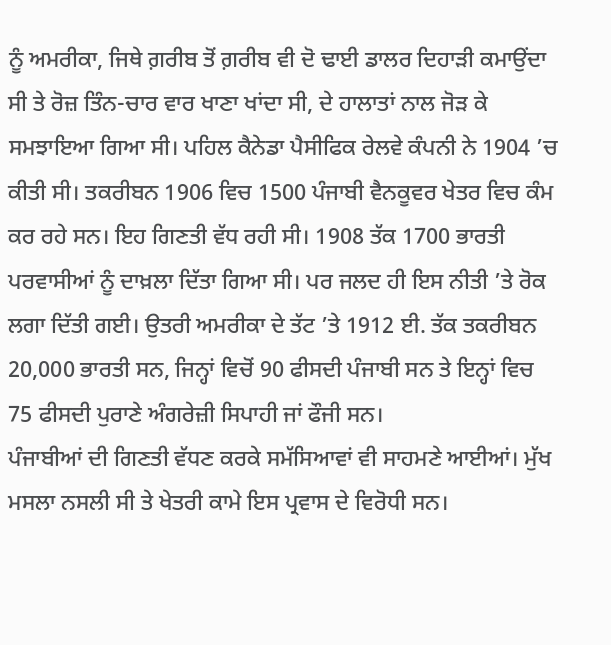ਨੂੰ ਅਮਰੀਕਾ, ਜਿਥੇ ਗ਼ਰੀਬ ਤੋਂ ਗ਼ਰੀਬ ਵੀ ਦੋ ਢਾਈ ਡਾਲਰ ਦਿਹਾੜੀ ਕਮਾਉਂਦਾ ਸੀ ਤੇ ਰੋਜ਼ ਤਿੰਨ-ਚਾਰ ਵਾਰ ਖਾਣਾ ਖਾਂਦਾ ਸੀ, ਦੇ ਹਾਲਾਤਾਂ ਨਾਲ ਜੋੜ ਕੇ ਸਮਝਾਇਆ ਗਿਆ ਸੀ। ਪਹਿਲ ਕੈਨੇਡਾ ਪੈਸੀਫਿਕ ਰੇਲਵੇ ਕੰਪਨੀ ਨੇ 1904 ’ਚ ਕੀਤੀ ਸੀ। ਤਕਰੀਬਨ 1906 ਵਿਚ 1500 ਪੰਜਾਬੀ ਵੈਨਕੂਵਰ ਖੇਤਰ ਵਿਚ ਕੰਮ ਕਰ ਰਹੇ ਸਨ। ਇਹ ਗਿਣਤੀ ਵੱਧ ਰਹੀ ਸੀ। 1908 ਤੱਕ 1700 ਭਾਰਤੀ ਪਰਵਾਸੀਆਂ ਨੂੰ ਦਾਖ਼ਲਾ ਦਿੱਤਾ ਗਿਆ ਸੀ। ਪਰ ਜਲਦ ਹੀ ਇਸ ਨੀਤੀ ’ਤੇ ਰੋਕ ਲਗਾ ਦਿੱਤੀ ਗਈ। ਉਤਰੀ ਅਮਰੀਕਾ ਦੇ ਤੱਟ ’ਤੇ 1912 ਈ. ਤੱਕ ਤਕਰੀਬਨ 20,000 ਭਾਰਤੀ ਸਨ, ਜਿਨ੍ਹਾਂ ਵਿਚੋਂ 90 ਫੀਸਦੀ ਪੰਜਾਬੀ ਸਨ ਤੇ ਇਨ੍ਹਾਂ ਵਿਚ 75 ਫੀਸਦੀ ਪੁਰਾਣੇ ਅੰਗਰੇਜ਼ੀ ਸਿਪਾਹੀ ਜਾਂ ਫੌਜੀ ਸਨ।
ਪੰਜਾਬੀਆਂ ਦੀ ਗਿਣਤੀ ਵੱਧਣ ਕਰਕੇ ਸਮੱਸਿਆਵਾਂ ਵੀ ਸਾਹਮਣੇ ਆਈਆਂ। ਮੁੱਖ ਮਸਲਾ ਨਸਲੀ ਸੀ ਤੇ ਖੇਤਰੀ ਕਾਮੇ ਇਸ ਪ੍ਰਵਾਸ ਦੇ ਵਿਰੋਧੀ ਸਨ।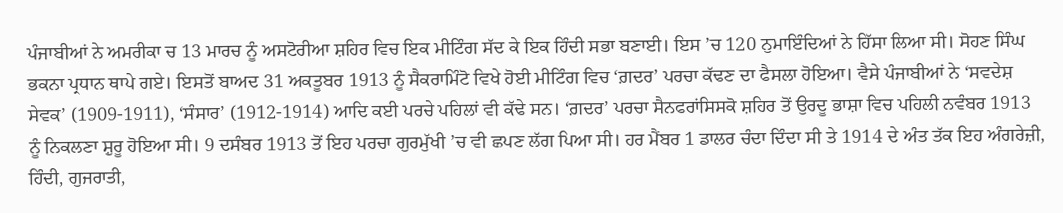ਪੰਜਾਬੀਆਂ ਨੇ ਅਮਰੀਕਾ ਚ 13 ਮਾਰਚ ਨੂੰ ਅਸਟੋਰੀਆ ਸ਼ਹਿਰ ਵਿਚ ਇਕ ਮੀਟਿੰਗ ਸੱਦ ਕੇ ਇਕ ਹਿੰਦੀ ਸਭਾ ਬਣਾਈ। ਇਸ ’ਚ 120 ਨੁਮਾਇੰਦਿਆਂ ਨੇ ਹਿੱਸਾ ਲਿਆ ਸੀ। ਸੋਹਣ ਸਿੰਘ ਭਕਨਾ ਪ੍ਰਧਾਨ ਥਾਪੇ ਗਏ। ਇਸਤੋਂ ਬਾਅਦ 31 ਅਕਤੂਬਰ 1913 ਨੂੰ ਸੈਕਰਾਮਿੰਟੋ ਵਿਖੇ ਹੋਈ ਮੀਟਿੰਗ ਵਿਚ ‘ਗ਼ਦਰ’ ਪਰਚਾ ਕੱਢਣ ਦਾ ਫੈਸਲਾ ਹੋਇਆ। ਵੈਸੇ ਪੰਜਾਬੀਆਂ ਨੇ ‘ਸਵਦੇਸ਼ ਸੇਵਕ’ (1909-1911), ‘ਸੰਸਾਰ’ (1912-1914) ਆਦਿ ਕਈ ਪਰਚੇ ਪਹਿਲਾਂ ਵੀ ਕੱਢੇ ਸਨ। ‘ਗ਼ਦਰ’ ਪਰਚਾ ਸੈਨਫਰਾਂਸਿਸਕੋ ਸ਼ਹਿਰ ਤੋਂ ਉਰਦੂ ਭਾਸ਼ਾ ਵਿਚ ਪਹਿਲੀ ਨਵੰਬਰ 1913 ਨੂੰ ਨਿਕਲਣਾ ਸ਼ੁਰੂ ਹੋਇਆ ਸੀ। 9 ਦਸੰਬਰ 1913 ਤੋਂ ਇਹ ਪਰਚਾ ਗੁਰਮੁੱਖੀ ’ਚ ਵੀ ਛਪਣ ਲੱਗ ਪਿਆ ਸੀ। ਹਰ ਮੈਂਬਰ 1 ਡਾਲਰ ਚੰਦਾ ਦਿੰਦਾ ਸੀ ਤੇ 1914 ਦੇ ਅੰਤ ਤੱਕ ਇਹ ਅੰਗਰੇਜ਼ੀ, ਹਿੰਦੀ, ਗੁਜਰਾਤੀ,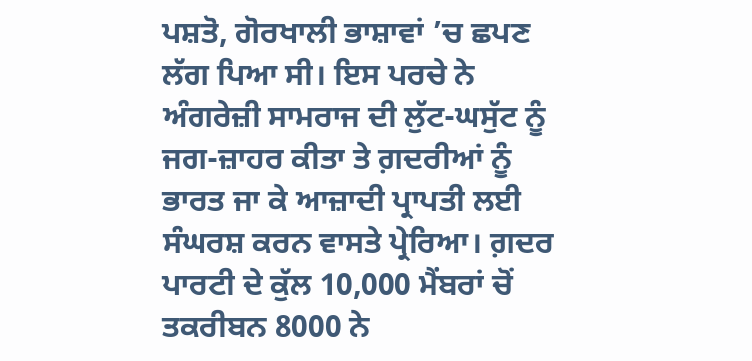ਪਸ਼ਤੋ, ਗੋਰਖਾਲੀ ਭਾਸ਼ਾਵਾਂ ’ਚ ਛਪਣ ਲੱਗ ਪਿਆ ਸੀ। ਇਸ ਪਰਚੇ ਨੇ ਅੰਗਰੇਜ਼ੀ ਸਾਮਰਾਜ ਦੀ ਲੁੱਟ-ਘਸੁੱਟ ਨੂੰ ਜਗ-ਜ਼ਾਹਰ ਕੀਤਾ ਤੇ ਗ਼ਦਰੀਆਂ ਨੂੰ ਭਾਰਤ ਜਾ ਕੇ ਆਜ਼ਾਦੀ ਪ੍ਰਾਪਤੀ ਲਈ ਸੰਘਰਸ਼ ਕਰਨ ਵਾਸਤੇ ਪ੍ਰੇਰਿਆ। ਗ਼ਦਰ ਪਾਰਟੀ ਦੇ ਕੁੱਲ 10,000 ਮੈਂਬਰਾਂ ਚੋਂ ਤਕਰੀਬਨ 8000 ਨੇ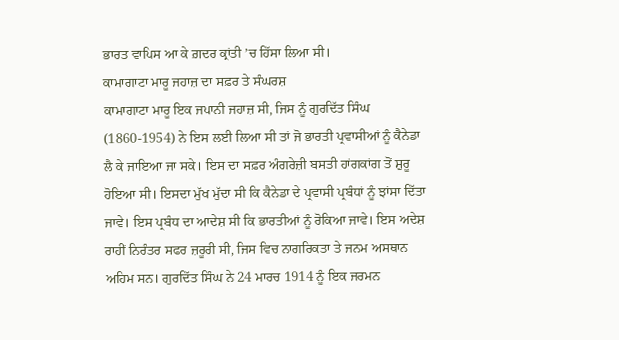ਭਾਰਤ ਵਾਪਿਸ ਆ ਕੇ ਗ਼ਦਰ ਕ੍ਰਾਂਤੀ ’ਚ ਹਿੱਸਾ ਲਿਆ ਸੀ।
ਕਾਮਾਗਾਟਾ ਮਾਰੂ ਜਹਾਜ਼ ਦਾ ਸਫ਼ਰ ਤੇ ਸੰਘਰਸ਼
ਕਾਮਾਗਾਟਾ ਮਾਰੂ ਇਕ ਜਪਾਨੀ ਜਹਾਜ਼ ਸੀ, ਜਿਸ ਨੂੰ ਗੁਰਦਿੱਤ ਸਿੰਘ (1860-1954) ਨੇ ਇਸ ਲਈ ਲਿਆ ਸੀ ਤਾਂ ਜੋ ਭਾਰਤੀ ਪ੍ਰਵਾਸੀਆਂ ਨੂੰ ਕੈਨੇਡਾ ਲੈ ਕੇ ਜਾਇਆ ਜਾ ਸਕੇ। ਇਸ ਦਾ ਸਫ਼ਰ ਅੰਗਰੇਜ਼ੀ ਬਸਤੀ ਹਾਂਗਕਾਂਗ ਤੋਂ ਸ਼ੁਰੂ ਹੋਇਆ ਸੀ। ਇਸਦਾ ਮੁੱਖ ਮੁੱਦਾ ਸੀ ਕਿ ਕੈਨੇਡਾ ਦੇ ਪ੍ਰਵਾਸੀ ਪ੍ਰਬੰਧਾਂ ਨੂੰ ਝਾਂਸਾ ਦਿੱਤਾ ਜਾਵੇ। ਇਸ ਪ੍ਰਬੰਧ ਦਾ ਆਦੇਸ਼ ਸੀ ਕਿ ਭਾਰਤੀਆਂ ਨੂੰ ਰੋਕਿਆ ਜਾਵੇ। ਇਸ ਅਦੇਸ਼ ਰਾਹੀਂ ਨਿਰੰਤਰ ਸਫਰ ਜ਼ਰੂਰੀ ਸੀ, ਜਿਸ ਵਿਚ ਨਾਗਰਿਕਤਾ ਤੇ ਜਨਮ ਅਸਥਾਨ ਅਹਿਮ ਸਨ। ਗੁਰਦਿੱਤ ਸਿੰਘ ਨੇ 24 ਮਾਰਚ 1914 ਨੂੰ ਇਕ ਜਰਮਨ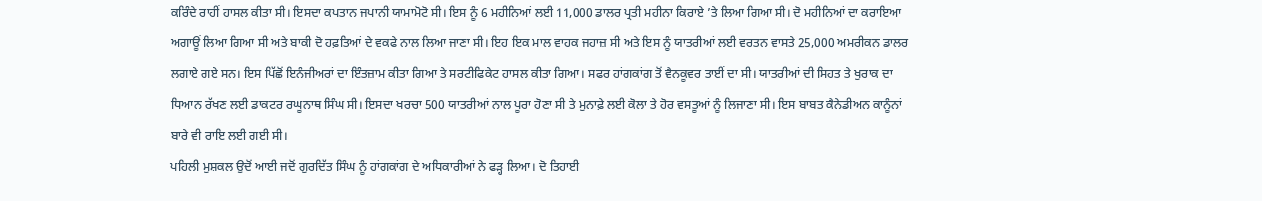ਕਰਿੰਦੇ ਰਾਹੀਂ ਹਾਸਲ ਕੀਤਾ ਸੀ। ਇਸਦਾ ਕਪਤਾਨ ਜਪਾਨੀ ਯਾਮਾਮੋਟੋ ਸੀ। ਇਸ ਨੂੰ 6 ਮਹੀਨਿਆਂ ਲਈ 11,000 ਡਾਲਰ ਪ੍ਰਤੀ ਮਹੀਨਾ ਕਿਰਾਏ ’ਤੇ ਲਿਆ ਗਿਆ ਸੀ। ਦੋ ਮਹੀਨਿਆਂ ਦਾ ਕਰਾਇਆ ਅਗਾਊਂ ਲਿਆ ਗਿਆ ਸੀ ਅਤੇ ਬਾਕੀ ਦੋ ਹਫ਼ਤਿਆਂ ਦੇ ਵਕਫੇ ਨਾਲ ਲਿਆ ਜਾਣਾ ਸੀ। ਇਹ ਇਕ ਮਾਲ ਵਾਹਕ ਜਹਾਜ਼ ਸੀ ਅਤੇ ਇਸ ਨੂੰ ਯਾਤਰੀਆਂ ਲਈ ਵਰਤਨ ਵਾਸਤੇ 25,000 ਅਮਰੀਕਨ ਡਾਲਰ ਲਗਾਏ ਗਏ ਸਨ। ਇਸ ਪਿੱਛੋਂ ਇਨੰਜੀਅਰਾਂ ਦਾ ਇੰਤਜ਼ਾਮ ਕੀਤਾ ਗਿਆ ਤੇ ਸਰਟੀਫਿਕੇਟ ਹਾਸਲ ਕੀਤਾ ਗਿਆ। ਸਫਰ ਹਾਂਗਕਾਂਗ ਤੋਂ ਵੈਨਕੂਵਰ ਤਾਈਂ ਦਾ ਸੀ। ਯਾਤਰੀਆਂ ਦੀ ਸਿਹਤ ਤੇ ਖੁਰਾਕ ਦਾ ਧਿਆਨ ਰੱਖਣ ਲਈ ਡਾਕਟਰ ਰਘੂਨਾਥ ਸਿੰਘ ਸੀ। ਇਸਦਾ ਖਰਚਾ 500 ਯਾਤਰੀਆਂ ਨਾਲ ਪੂਰਾ ਹੋਣਾ ਸੀ ਤੇ ਮੁਨਾਫ਼ੇ ਲਈ ਕੋਲਾ ਤੇ ਹੋਰ ਵਸਤੂਆਂ ਨੂੰ ਲਿਜਾਣਾ ਸੀ। ਇਸ ਬਾਬਤ ਕੈਨੇਡੀਅਨ ਕਾਨੂੰਨਾਂ ਬਾਰੇ ਵੀ ਰਾਇ ਲਈ ਗਈ ਸੀ।
ਪਹਿਲੀ ਮੁਸ਼ਕਲ ਉਦੋਂ ਆਈ ਜਦੋਂ ਗੁਰਦਿੱਤ ਸਿੰਘ ਨੂੰ ਹਾਂਗਕਾਂਗ ਦੇ ਅਧਿਕਾਰੀਆਂ ਨੇ ਫੜ੍ਹ ਲਿਆ। ਦੋ ਤਿਹਾਈ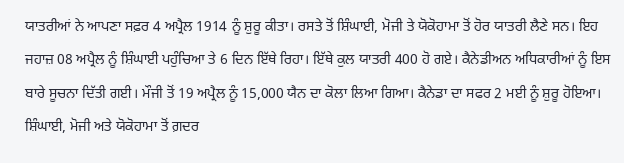ਯਾਤਰੀਆਂ ਨੇ ਆਪਣਾ ਸਫ਼ਰ 4 ਅਪ੍ਰੈਲ 1914 ਨੂੰ ਸ਼ੁਰੂ ਕੀਤਾ। ਰਸਤੇ ਤੋਂ ਸ਼ਿੰਘਾਈ, ਮੋਜੀ ਤੇ ਯੋਕੋਹਾਮਾ ਤੋਂ ਹੋਰ ਯਾਤਰੀ ਲੈਣੇ ਸਨ। ਇਹ ਜਹਾਜ਼ 08 ਅਪ੍ਰੈਲ ਨੂੰ ਸ਼ਿੰਘਾਈ ਪਹੁੰਚਿਆ ਤੇ 6 ਦਿਨ ਇੱਥੇ ਰਿਹਾ। ਇੱਥੇ ਕੁਲ ਯਾਤਰੀ 400 ਹੋ ਗਏ। ਕੈਨੇਡੀਅਨ ਅਧਿਕਾਰੀਆਂ ਨੂੰ ਇਸ ਬਾਰੇ ਸੂਚਨਾ ਦਿੱਤੀ ਗਈ। ਮੌਜੀ ਤੋਂ 19 ਅਪ੍ਰੈਲ ਨੂੰ 15,000 ਯੈਨ ਦਾ ਕੋਲਾ ਲਿਆ ਗਿਆ। ਕੈਨੇਡਾ ਦਾ ਸਫਰ 2 ਮਈ ਨੂੰ ਸ਼ੁਰੂ ਹੋਇਆ। ਸ਼ਿੰਘਾਈ, ਮੋਜੀ ਅਤੇ ਯੋਕੋਹਾਮਾ ਤੋਂ ਗ਼ਦਰ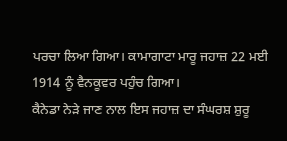ਪਰਚਾ ਲਿਆ ਗਿਆ। ਕਾਮਾਗਾਟਾ ਮਾਰੂ ਜਹਾਜ਼ 22 ਮਈ 1914 ਨੂੰ ਵੈਨਕੂਵਰ ਪਹੁੰਚ ਗਿਆ।
ਕੈਨੇਡਾ ਨੇੜੇ ਜਾਣ ਨਾਲ ਇਸ ਜਹਾਜ਼ ਦਾ ਸੰਘਰਸ਼ ਸ਼ੁਰੂ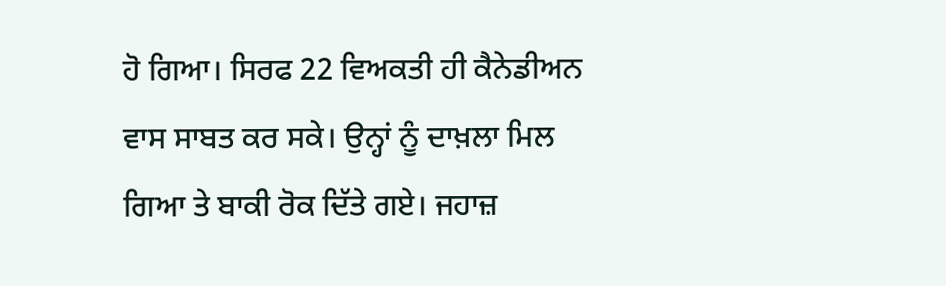ਹੋ ਗਿਆ। ਸਿਰਫ 22 ਵਿਅਕਤੀ ਹੀ ਕੈਨੇਡੀਅਨ ਵਾਸ ਸਾਬਤ ਕਰ ਸਕੇ। ਉਨ੍ਹਾਂ ਨੂੰ ਦਾਖ਼ਲਾ ਮਿਲ ਗਿਆ ਤੇ ਬਾਕੀ ਰੋਕ ਦਿੱਤੇ ਗਏ। ਜਹਾਜ਼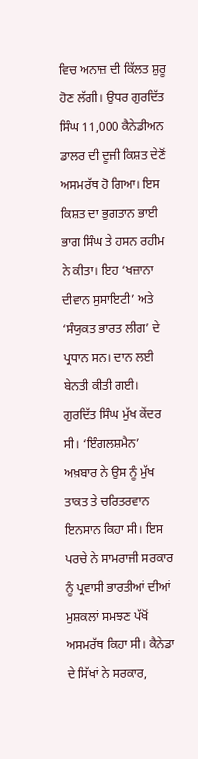ਵਿਚ ਅਨਾਜ਼ ਦੀ ਕਿੱਲਤ ਸ਼ੁਰੂ ਹੋਣ ਲੱਗੀ। ਉਧਰ ਗੁਰਦਿੱਤ ਸਿੰਘ 11,000 ਕੈਨੇਡੀਅਨ ਡਾਲਰ ਦੀ ਦੂਜੀ ਕਿਸ਼ਤ ਦੇਣੋਂ ਅਸਮਰੱਥ ਹੋ ਗਿਆ। ਇਸ ਕਿਸ਼ਤ ਦਾ ਭੁਗਤਾਨ ਭਾਈ ਭਾਗ ਸਿੰਘ ਤੇ ਹਸਨ ਰਹੀਮ ਨੇ ਕੀਤਾ। ਇਹ ‘ਖਜ਼ਾਨਾ ਦੀਵਾਨ ਸੁਸਾਇਟੀ’ ਅਤੇ ‘ਸੰਯੁਕਤ ਭਾਰਤ ਲੀਗ’ ਦੇ ਪ੍ਰਧਾਨ ਸਨ। ਦਾਨ ਲਈ ਬੇਨਤੀ ਕੀਤੀ ਗਈ। ਗੁਰਦਿੱਤ ਸਿੰਘ ਮੁੱਖ ਕੇਂਦਰ ਸੀ। ‘ਇੰਗਲਸ਼ਮੈਨ’ ਅਖ਼ਬਾਰ ਨੇ ਉਸ ਨੂੰ ਮੁੱਖ ਤਾਕਤ ਤੇ ਚਰਿਤਰਵਾਨ ਇਨਸਾਨ ਕਿਹਾ ਸੀ। ਇਸ ਪਰਚੇ ਨੇ ਸਾਮਰਾਜੀ ਸਰਕਾਰ ਨੂੰ ਪ੍ਰਵਾਸੀ ਭਾਰਤੀਆਂ ਦੀਆਂ ਮੁਸ਼ਕਲਾਂ ਸਮਝਣ ਪੱਖੋਂ ਅਸਮਰੱਥ ਕਿਹਾ ਸੀ। ਕੈਨੇਡਾ ਦੇ ਸਿੱਖਾਂ ਨੇ ਸਰਕਾਰ,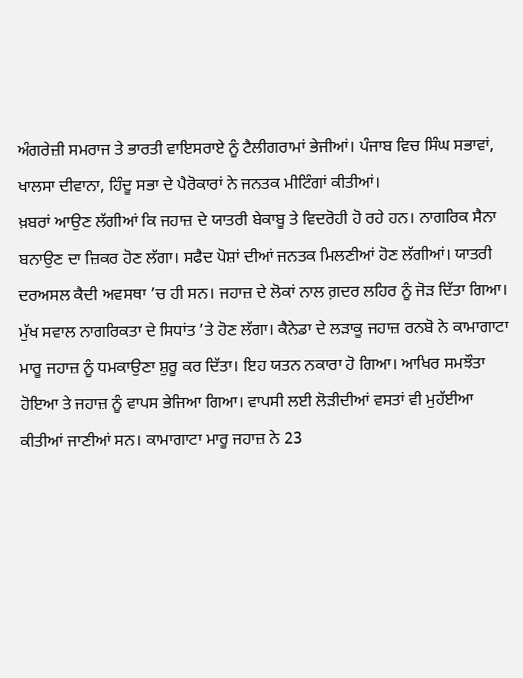ਅੰਗਰੇਜ਼ੀ ਸਮਰਾਜ ਤੇ ਭਾਰਤੀ ਵਾਇਸਰਾਏ ਨੂੰ ਟੈਲੀਗਰਾਮਾਂ ਭੇਜੀਆਂ। ਪੰਜਾਬ ਵਿਚ ਸਿੰਘ ਸਭਾਵਾਂ, ਖਾਲਸਾ ਦੀਵਾਨਾ, ਹਿੰਦੂ ਸਭਾ ਦੇ ਪੈਰੋਕਾਰਾਂ ਨੇ ਜਨਤਕ ਮੀਟਿੰਗਾਂ ਕੀਤੀਆਂ।
ਖ਼ਬਰਾਂ ਆਉਣ ਲੱਗੀਆਂ ਕਿ ਜਹਾਜ਼ ਦੇ ਯਾਤਰੀ ਬੇਕਾਬੂ ਤੇ ਵਿਦਰੋਹੀ ਹੋ ਰਹੇ ਹਨ। ਨਾਗਰਿਕ ਸੈਨਾ ਬਨਾਉਣ ਦਾ ਜ਼ਿਕਰ ਹੋਣ ਲੱਗਾ। ਸਫੈਦ ਪੋਸ਼ਾਂ ਦੀਆਂ ਜਨਤਕ ਮਿਲਣੀਆਂ ਹੋਣ ਲੱਗੀਆਂ। ਯਾਤਰੀ ਦਰਅਸਲ ਕੈਦੀ ਅਵਸਥਾ ’ਚ ਹੀ ਸਨ। ਜਹਾਜ਼ ਦੇ ਲੋਕਾਂ ਨਾਲ ਗ਼ਦਰ ਲਹਿਰ ਨੂੰ ਜੋੜ ਦਿੱਤਾ ਗਿਆ। ਮੁੱਖ ਸਵਾਲ ਨਾਗਰਿਕਤਾ ਦੇ ਸਿਧਾਂਤ ’ਤੇ ਹੋਣ ਲੱਗਾ। ਕੈਨੇਡਾ ਦੇ ਲੜਾਕੂ ਜਹਾਜ਼ ਰਨਬੋ ਨੇ ਕਾਮਾਗਾਟਾ ਮਾਰੂ ਜਹਾਜ਼ ਨੂੰ ਧਮਕਾਉਣਾ ਸ਼ੁਰੂ ਕਰ ਦਿੱਤਾ। ਇਹ ਯਤਨ ਨਕਾਰਾ ਹੋ ਗਿਆ। ਆਖਿਰ ਸਮਝੌਤਾ ਹੋਇਆ ਤੇ ਜਹਾਜ਼ ਨੂੰ ਵਾਪਸ ਭੇਜਿਆ ਗਿਆ। ਵਾਪਸੀ ਲਈ ਲੋੜੀਦੀਆਂ ਵਸਤਾਂ ਵੀ ਮੁਹੱਈਆ ਕੀਤੀਆਂ ਜਾਣੀਆਂ ਸਨ। ਕਾਮਾਗਾਟਾ ਮਾਰੂ ਜਹਾਜ਼ ਨੇ 23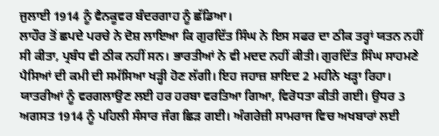ਜੁਲਾਈ 1914 ਨੂੰ ਵੈਨਕੂਵਰ ਬੰਦਰਗਾਹ ਨੂੰ ਛੱਡਿਆ।
ਲਾਹੌਰ ਤੋਂ ਛਪਦੇ ਪਰਚੇ ਨੇ ਦੋਸ਼ ਲਾਇਆ ਕਿ ਗੁਰਦਿੱਤ ਸਿੰਘ ਨੇ ਇਸ ਸਫਰ ਦਾ ਠੀਕ ਤਰ੍ਹਾਂ ਯਤਨ ਨਹੀਂ ਸੀ ਕੀਤਾ, ਪ੍ਰਬੰਧ ਵੀ ਠੀਕ ਨਹੀਂ ਸਨ। ਭਾਰਤੀਆਂ ਨੇ ਵੀ ਮਦਦ ਨਹੀਂ ਕੀਤੀ। ਗੁਰਦਿੱਤ ਸਿੰਘ ਸਾਹਮਣੇ ਪੈਸਿਆਂ ਦੀ ਕਮੀ ਦੀ ਸਮੱਸਿਆ ਖੜ੍ਹੀ ਹੋਣ ਲੱਗੀ। ਇਹ ਜਹਾਜ਼ ਸ਼ਾਇਦ 2 ਮਹੀਨੇ ਖੜ੍ਹਾ ਰਿਹਾ। ਯਾਤਰੀਆਂ ਨੂੰ ਵਰਗਲਾਉਣ ਲਈ ਹਰ ਹਰਬਾ ਵਰਤਿਆ ਗਿਆ, ਵਿਰੋਧਤਾ ਕੀਤੀ ਗਈ। ਉਧਰ 3 ਅਗਸਤ 1914 ਨੂੰ ਪਹਿਲੀ ਸੰਸਾਰ ਜੰਗ ਛਿੜ ਗਈ। ਅੰਗਰੇਜ਼ੀ ਸਾਮਰਾਜ ਵਿਚ ਅਖਬਾਰਾਂ ਲਈ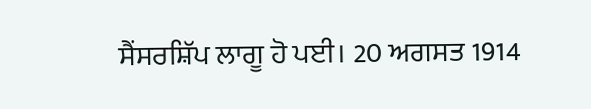ਸੈਂਸਰਸ਼ਿੱਪ ਲਾਗੂ ਹੋ ਪਈ। 20 ਅਗਸਤ 1914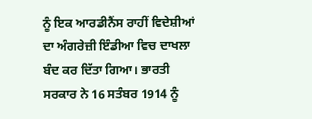ਨੂੰ ਇਕ ਆਰਡੀਨੈਂਸ ਰਾਹੀਂ ਵਿਦੇਸ਼ੀਆਂ ਦਾ ਅੰਗਰੇਜ਼ੀ ਇੰਡੀਆ ਵਿਚ ਦਾਖਲਾ ਬੰਦ ਕਰ ਦਿੱਤਾ ਗਿਆ। ਭਾਰਤੀ ਸਰਕਾਰ ਨੇ 16 ਸਤੰਬਰ 1914 ਨੂੰ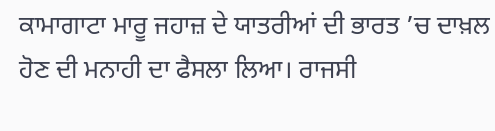ਕਾਮਾਗਾਟਾ ਮਾਰੂ ਜਹਾਜ਼ ਦੇ ਯਾਤਰੀਆਂ ਦੀ ਭਾਰਤ ’ਚ ਦਾਖ਼ਲ ਹੋਣ ਦੀ ਮਨਾਹੀ ਦਾ ਫੈਸਲਾ ਲਿਆ। ਰਾਜਸੀ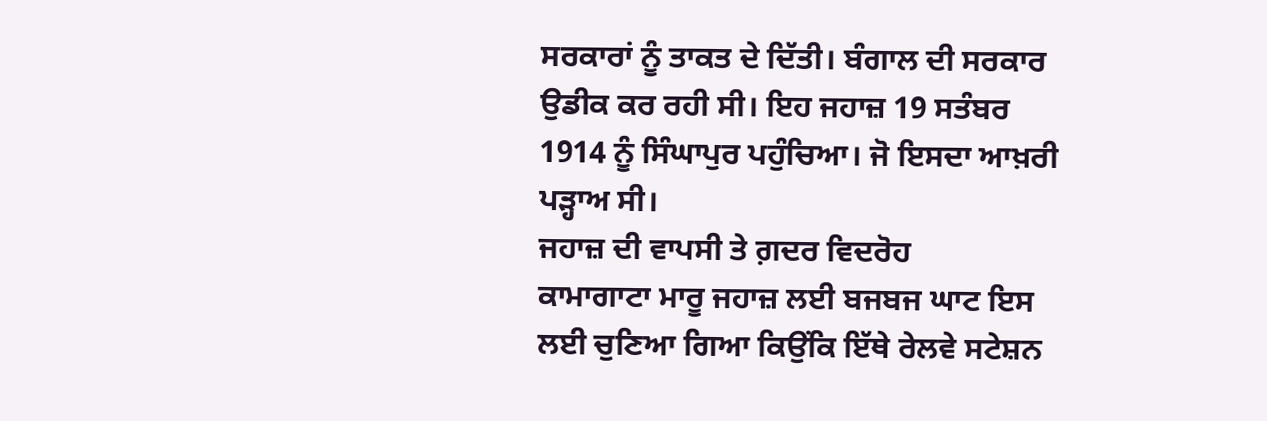ਸਰਕਾਰਾਂ ਨੂੰ ਤਾਕਤ ਦੇ ਦਿੱਤੀ। ਬੰਗਾਲ ਦੀ ਸਰਕਾਰ ਉਡੀਕ ਕਰ ਰਹੀ ਸੀ। ਇਹ ਜਹਾਜ਼ 19 ਸਤੰਬਰ 1914 ਨੂੰ ਸਿੰਘਾਪੁਰ ਪਹੁੰਚਿਆ। ਜੋ ਇਸਦਾ ਆਖ਼ਰੀ ਪੜ੍ਹਾਅ ਸੀ।
ਜਹਾਜ਼ ਦੀ ਵਾਪਸੀ ਤੇ ਗ਼ਦਰ ਵਿਦਰੋਹ
ਕਾਮਾਗਾਟਾ ਮਾਰੂ ਜਹਾਜ਼ ਲਈ ਬਜਬਜ ਘਾਟ ਇਸ ਲਈ ਚੁਣਿਆ ਗਿਆ ਕਿਉਂਕਿ ਇੱਥੇ ਰੇਲਵੇ ਸਟੇਸ਼ਨ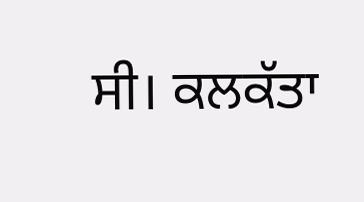ਸੀ। ਕਲਕੱਤਾ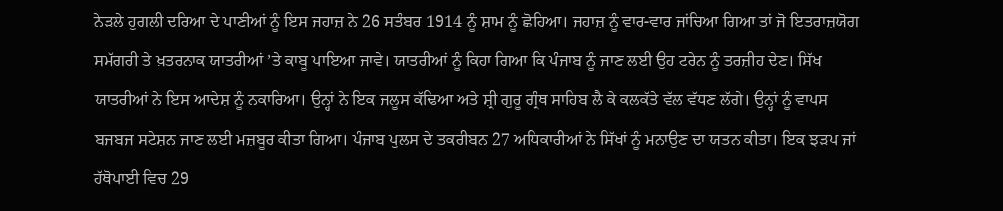ਨੇੜਲੇ ਹੁਗਲੀ ਦਰਿਆ ਦੇ ਪਾਣੀਆਂ ਨੂੰ ਇਸ ਜਹਾਜ਼ ਨੇ 26 ਸਤੰਬਰ 1914 ਨੂੰ ਸ਼ਾਮ ਨੂੰ ਛੋਹਿਆ। ਜਹਾਜ਼ ਨੂੰ ਵਾਰ-ਵਾਰ ਜਾਂਚਿਆ ਗਿਆ ਤਾਂ ਜੋ ਇਤਰਾਜ਼ਯੋਗ ਸਮੱਗਰੀ ਤੇ ਖ਼ਤਰਨਾਕ ਯਾਤਰੀਆਂ ’ਤੇ ਕਾਬੂ ਪਾਇਆ ਜਾਵੇ। ਯਾਤਰੀਆਂ ਨੂੰ ਕਿਹਾ ਗਿਆ ਕਿ ਪੰਜਾਬ ਨੂੰ ਜਾਣ ਲਈ ਉਹ ਟਰੇਨ ਨੂੰ ਤਰਜ਼ੀਹ ਦੇਣ। ਸਿੱਖ ਯਾਤਰੀਆਂ ਨੇ ਇਸ ਆਦੇਸ਼ ਨੂੰ ਨਕਾਰਿਆ। ਉਨ੍ਹਾਂ ਨੇ ਇਕ ਜਲੂਸ ਕੱਢਿਆ ਅਤੇ ਸ਼੍ਰੀ ਗੁਰੂ ਗ੍ਰੰਥ ਸਾਹਿਬ ਲੈ ਕੇ ਕਲਕੱਤੇ ਵੱਲ ਵੱਧਣ ਲੱਗੇ। ਉਨ੍ਹਾਂ ਨੂੰ ਵਾਪਸ ਬਜਬਜ ਸਟੇਸ਼ਨ ਜਾਣ ਲਈ ਮਜ਼ਬੂਰ ਕੀਤਾ ਗਿਆ। ਪੰਜਾਬ ਪੁਲਸ ਦੇ ਤਕਰੀਬਨ 27 ਅਧਿਕਾਰੀਆਂ ਨੇ ਸਿੱਖਾਂ ਨੂੰ ਮਨਾਉਣ ਦਾ ਯਤਨ ਕੀਤਾ। ਇਕ ਝੜਪ ਜਾਂ ਹੱਥੋਪਾਈ ਵਿਚ 29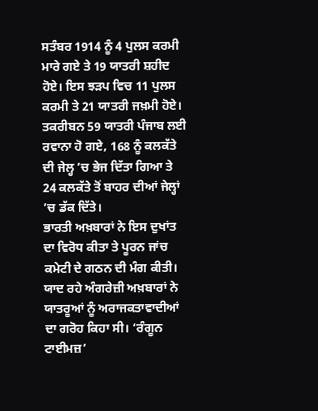ਸਤੰਬਰ 1914 ਨੂੰ 4 ਪੁਲਸ ਕਰਮੀ ਮਾਰੇ ਗਏ ਤੇ 19 ਯਾਤਰੀ ਸ਼ਹੀਦ ਹੋਏ। ਇਸ ਝੜਪ ਵਿਚ 11 ਪੁਲਸ ਕਰਮੀ ਤੇ 21 ਯਾਤਰੀ ਜਖ਼ਮੀ ਹੋਏ। ਤਕਰੀਬਨ 59 ਯਾਤਰੀ ਪੰਜਾਬ ਲਈ ਰਵਾਨਾ ਹੋ ਗਏ, 168 ਨੂੰ ਕਲਕੱਤੇ ਦੀ ਜੇਲ੍ਹ ’ਚ ਭੇਜ ਦਿੱਤਾ ਗਿਆ ਤੇ 24 ਕਲਕੱਤੇ ਤੋਂ ਬਾਹਰ ਦੀਆਂ ਜੇਲ੍ਹਾਂ ’ਚ ਡੱਕ ਦਿੱਤੇ।
ਭਾਰਤੀ ਅਖ਼ਬਾਰਾਂ ਨੇ ਇਸ ਦੁਖਾਂਤ ਦਾ ਵਿਰੋਧ ਕੀਤਾ ਤੇ ਪੂਰਨ ਜਾਂਚ ਕਮੇਟੀ ਦੇ ਗਠਨ ਦੀ ਮੰਗ ਕੀਤੀ। ਯਾਦ ਰਹੇ ਅੰਗਰੇਜ਼ੀ ਅਖ਼ਬਾਰਾਂ ਨੇ ਯਾਤਰੂਆਂ ਨੂੰ ਅਰਾਜਕਤਾਵਾਦੀਆਂ ਦਾ ਗਰੋਹ ਕਿਹਾ ਸੀ। ‘ਰੰਗੂਨ ਟਾਈਮਜ਼’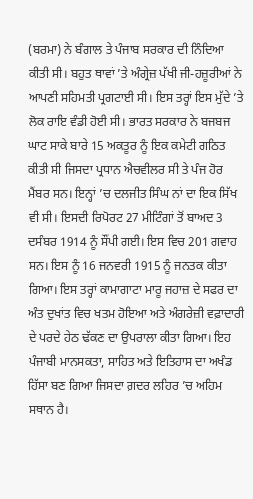(ਬਰਮਾ) ਨੇ ਬੰਗਾਲ ਤੇ ਪੰਜਾਬ ਸਰਕਾਰ ਦੀ ਨਿੰਦਿਆ ਕੀਤੀ ਸੀ। ਬਹੁਤ ਥਾਵਾਂ ’ਤੇ ਅੰਗ੍ਰੇਜ਼ ਪੱਖੀ ਜੀ-ਹਜ਼ੂਰੀਆਂ ਨੇ ਆਪਣੀ ਸਹਿਮਤੀ ਪ੍ਰਗਟਾਈ ਸੀ। ਇਸ ਤਰ੍ਹਾਂ ਇਸ ਮੁੱਦੇ ’ਤੇ ਲੋਕ ਰਾਇ ਵੰਡੀ ਹੋਈ ਸੀ। ਭਾਰਤ ਸਰਕਾਰ ਨੇ ਬਜਬਜ ਘਾਟ ਸਾਕੇ ਬਾਰੇ 15 ਅਕਤੂਰ ਨੂੰ ਇਕ ਕਮੇਟੀ ਗਠਿਤ ਕੀਤੀ ਸੀ ਜਿਸਦਾ ਪ੍ਰਧਾਨ ਐਚਵੀਲਰ ਸੀ ਤੇ ਪੰਜ ਹੋਰ ਮੈਂਬਰ ਸਨ। ਇਨ੍ਹਾਂ ’ਚ ਦਲਜੀਤ ਸਿੰਘ ਨਾਂ ਦਾ ਇਕ ਸਿੱਖ ਵੀ ਸੀ। ਇਸਦੀ ਰਿਪੋਰਟ 27 ਮੀਟਿੰਗਾਂ ਤੋਂ ਬਾਅਦ 3 ਦਸੰਬਰ 1914 ਨੂੰ ਸੌਂਪੀ ਗਈ। ਇਸ ਵਿਚ 201 ਗਵਾਹ ਸਨ। ਇਸ ਨੂੰ 16 ਜਨਵਰੀ 1915 ਨੂੰ ਜਨਤਕ ਕੀਤਾ ਗਿਆ। ਇਸ ਤਰ੍ਹਾਂ ਕਾਮਾਗਾਟਾ ਮਾਰੂ ਜਹਾਜ਼ ਦੇ ਸਫਰ ਦਾ ਅੰਤ ਦੁਖਾਂਤ ਵਿਚ ਖਤਮ ਹੋਇਆ ਅਤੇ ਅੰਗਰੇਜ਼ੀ ਵਫ਼ਾਦਾਰੀ ਦੇ ਪਰਦੇ ਹੇਠ ਢੱਕਣ ਦਾ ਉਪਰਾਲਾ ਕੀਤਾ ਗਿਆ। ਇਹ ਪੰਜਾਬੀ ਮਾਨਸਕਤਾ, ਸਾਹਿਤ ਅਤੇ ਇਤਿਹਾਸ ਦਾ ਅਖੰਡ ਹਿੱਸਾ ਬਣ ਗਿਆ ਜਿਸਦਾ ਗ਼ਦਰ ਲਹਿਰ ’ਚ ਅਹਿਮ ਸਥਾਨ ਹੈ।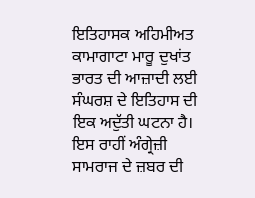ਇਤਿਹਾਸਕ ਅਹਿਮੀਅਤ
ਕਾਮਾਗਾਟਾ ਮਾਰੂ ਦੁਖਾਂਤ ਭਾਰਤ ਦੀ ਆਜ਼ਾਦੀ ਲਈ ਸੰਘਰਸ਼ ਦੇ ਇਤਿਹਾਸ ਦੀ ਇਕ ਅਦੁੱਤੀ ਘਟਨਾ ਹੈ। ਇਸ ਰਾਹੀਂ ਅੰਗ੍ਰੇਜ਼ੀ ਸਾਮਰਾਜ ਦੇ ਜ਼ਬਰ ਦੀ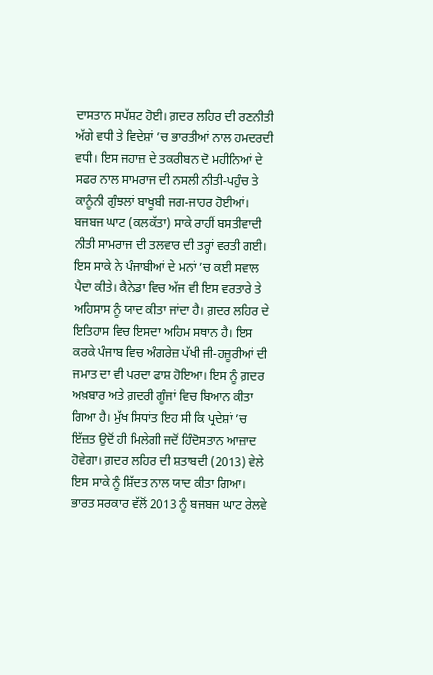ਦਾਸਤਾਨ ਸਪੱਸ਼ਟ ਹੋਈ। ਗ਼ਦਰ ਲਹਿਰ ਦੀ ਰਣਨੀਤੀ ਅੱਗੇ ਵਧੀ ਤੇ ਵਿਦੇਸ਼ਾਂ ’ਚ ਭਾਰਤੀਆਂ ਨਾਲ ਹਮਦਰਦੀ ਵਧੀ। ਇਸ ਜਹਾਜ਼ ਦੇ ਤਕਰੀਬਨ ਦੋ ਮਹੀਨਿਆਂ ਦੇ ਸਫਰ ਨਾਲ ਸਾਮਰਾਜ ਦੀ ਨਸਲੀ ਨੀਤੀ-ਪਹੁੰਚ ਤੇ ਕਾਨੂੰਨੀ ਗੁੰਝਲਾਂ ਬਾਖੂਬੀ ਜਗ-ਜਾਹਰ ਹੋਈਆਂ। ਬਜਬਜ ਘਾਟ (ਕਲਕੱਤਾ) ਸਾਕੇ ਰਾਹੀਂ ਬਸਤੀਵਾਦੀ ਨੀਤੀ ਸਾਮਰਾਜ ਦੀ ਤਲਵਾਰ ਦੀ ਤਰ੍ਹਾਂ ਵਰਤੀ ਗਈ। ਇਸ ਸਾਕੇ ਨੇ ਪੰਜਾਬੀਆਂ ਦੇ ਮਨਾਂ ’ਚ ਕਈ ਸਵਾਲ ਪੈਦਾ ਕੀਤੇ। ਕੈਨੇਡਾ ਵਿਚ ਅੱਜ ਵੀ ਇਸ ਵਰਤਾਰੇ ਤੇ ਅਹਿਸਾਸ ਨੂੰ ਯਾਦ ਕੀਤਾ ਜਾਂਦਾ ਹੈ। ਗ਼ਦਰ ਲਹਿਰ ਦੇ ਇਤਿਹਾਸ ਵਿਚ ਇਸਦਾ ਅਹਿਮ ਸਥਾਨ ਹੈ। ਇਸ ਕਰਕੇ ਪੰਜਾਬ ਵਿਚ ਅੰਗਰੇਜ਼ ਪੱਖੀ ਜੀ-ਹਜ਼ੂਰੀਆਂ ਦੀ ਜਮਾਤ ਦਾ ਵੀ ਪਰਦਾ ਫਾਸ਼ ਹੋਇਆ। ਇਸ ਨੂੰ ਗ਼ਦਰ ਅਖ਼ਬਾਰ ਅਤੇ ਗ਼ਦਰੀ ਗੂੰਜਾਂ ਵਿਚ ਬਿਆਨ ਕੀਤਾ ਗਿਆ ਹੈ। ਮੁੱਖ ਸਿਧਾਂਤ ਇਹ ਸੀ ਕਿ ਪ੍ਰਦੇਸ਼ਾਂ ’ਚ ਇੱਜ਼ਤ ਉਦੋਂ ਹੀ ਮਿਲੇਗੀ ਜਦੋਂ ਹਿੰਦੋਸਤਾਨ ਆਜ਼ਾਦ ਹੋਵੇਗਾ। ਗ਼ਦਰ ਲਹਿਰ ਦੀ ਸ਼ਤਾਬਦੀ (2013) ਵੇਲੇ ਇਸ ਸਾਕੇ ਨੂੰ ਸ਼ਿੱਦਤ ਨਾਲ ਯਾਦ ਕੀਤਾ ਗਿਆ। ਭਾਰਤ ਸਰਕਾਰ ਵੱਲੋਂ 2013 ਨੂੰ ਬਜਬਜ ਘਾਟ ਰੇਲਵੇ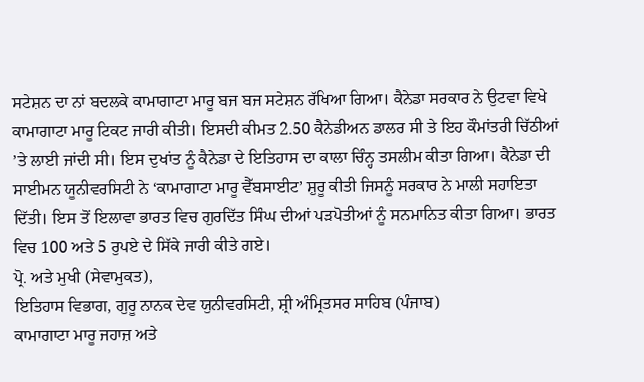ਸਟੇਸ਼ਨ ਦਾ ਨਾਂ ਬਦਲਕੇ ਕਾਮਾਗਾਟਾ ਮਾਰੂ ਬਜ ਬਜ ਸਟੇਸ਼ਨ ਰੱਖਿਆ ਗਿਆ। ਕੈਨੇਡਾ ਸਰਕਾਰ ਨੇ ਉਟਵਾ ਵਿਖੇ ਕਾਮਾਗਾਟਾ ਮਾਰੂ ਟਿਕਟ ਜਾਰੀ ਕੀਤੀ। ਇਸਦੀ ਕੀਮਤ 2.50 ਕੈਨੇਡੀਅਨ ਡਾਲਰ ਸੀ ਤੇ ਇਹ ਕੌਮਾਂਤਰੀ ਚਿੱਠੀਆਂ ’ਤੇ ਲਾਈ ਜਾਂਦੀ ਸੀ। ਇਸ ਦੁਖਾਂਤ ਨੂੰ ਕੈਨੇਡਾ ਦੇ ਇਤਿਹਾਸ ਦਾ ਕਾਲਾ ਚਿੰਨ੍ਹ ਤਸਲੀਮ ਕੀਤਾ ਗਿਆ। ਕੈਨੇਡਾ ਦੀ ਸਾਈਮਨ ਯੂਨੀਵਰਸਿਟੀ ਨੇ ‘ਕਾਮਾਗਾਟਾ ਮਾਰੂ ਵੈੱਬਸਾਈਟ’ ਸ਼ੁਰੂ ਕੀਤੀ ਜਿਸਨੂੰ ਸਰਕਾਰ ਨੇ ਮਾਲੀ ਸਹਾਇਤਾ ਦਿੱਤੀ। ਇਸ ਤੋਂ ਇਲਾਵਾ ਭਾਰਤ ਵਿਚ ਗੁਰਦਿੱਤ ਸਿੰਘ ਦੀਆਂ ਪੜਪੋਤੀਆਂ ਨੂੰ ਸਨਮਾਨਿਤ ਕੀਤਾ ਗਿਆ। ਭਾਰਤ ਵਿਚ 100 ਅਤੇ 5 ਰੁਪਏ ਦੇ ਸਿੱਕੇ ਜਾਰੀ ਕੀਤੇ ਗਏ।
ਪ੍ਰੋ. ਅਤੇ ਮੁਖੀ (ਸੇਵਾਮੁਕਤ),
ਇਤਿਹਾਸ ਵਿਭਾਗ, ਗੁਰੂ ਨਾਨਕ ਦੇਵ ਯੁਨੀਵਰਸਿਟੀ, ਸ਼੍ਰੀ ਅੰਮ੍ਰਿਤਸਰ ਸਾਹਿਬ (ਪੰਜਾਬ)
ਕਾਮਾਗਾਟਾ ਮਾਰੂ ਜਹਾਜ਼ ਅਤੇ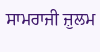ਸਾਮਰਾਜੀ ਜ਼ੁਲਮ